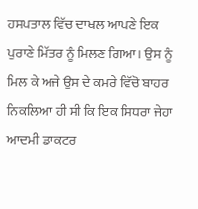ਹਸਪਤਾਲ ਵਿੱਚ ਦਾਖਲ ਆਪਣੇ ਇਕ ਪੁਰਾਣੇ ਮਿੱਤਰ ਨੂੰ ਮਿਲਣ ਗਿਆ। ਉਸ ਨੂੰ ਮਿਲ ਕੇ ਅਜੇ ਉਸ ਦੇ ਕਮਰੇ ਵਿੱਚੋ ਬਾਹਰ ਨਿਕਲਿਆ ਹੀ ਸੀ ਕਿ ਇਕ ਸਿਧਰਾ ਜੇਹਾ ਆਦਮੀ ਡਾਕਟਰ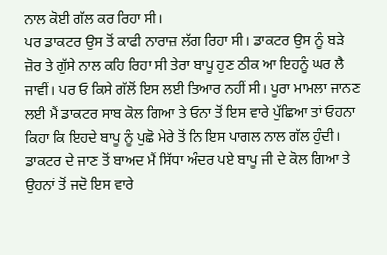ਨਾਲ ਕੋਈ ਗੱਲ ਕਰ ਰਿਹਾ ਸੀ।
ਪਰ ਡਾਕਟਰ ਉਸ ਤੋਂ ਕਾਫੀ ਨਾਰਾਜ਼ ਲੱਗ ਰਿਹਾ ਸੀ। ਡਾਕਟਰ ਉਸ ਨੂੰ ਬੜੇ ਜ਼ੋਰ ਤੇ ਗੁੱਸੇ ਨਾਲ ਕਹਿ ਰਿਹਾ ਸੀ ਤੇਰਾ ਬਾਪੂ ਹੁਣ ਠੀਕ ਆ ਇਹਨੂੰ ਘਰ ਲੈ ਜਾਵੀਂ। ਪਰ ਓ ਕਿਸੇ ਗੱਲੋਂ ਇਸ ਲਈ ਤਿਆਰ ਨਹੀਂ ਸੀ। ਪੂਰਾ ਮਾਮਲਾ ਜਾਨਣ ਲਈ ਮੈਂ ਡਾਕਟਰ ਸਾਬ ਕੋਲ ਗਿਆ ਤੇ ਓਨਾ ਤੋਂ ਇਸ ਵਾਰੇ ਪੁੱਛਿਆ ਤਾਂ ਓਹਨਾ ਕਿਹਾ ਕਿ ਇਹਦੇ ਬਾਪੂ ਨੂੰ ਪੁਛੋ ਮੇਰੇ ਤੋਂ ਨਿ ਇਸ ਪਾਗਲ ਨਾਲ ਗੱਲ ਹੁੰਦੀ।
ਡਾਕਟਰ ਦੇ ਜਾਣ ਤੋਂ ਬਾਅਦ ਮੈਂ ਸਿੱਧਾ ਅੰਦਰ ਪਏ ਬਾਪੂ ਜੀ ਦੇ ਕੋਲ ਗਿਆ ਤੇ ਉਹਨਾਂ ਤੋਂ ਜਦੋ ਇਸ ਵਾਰੇ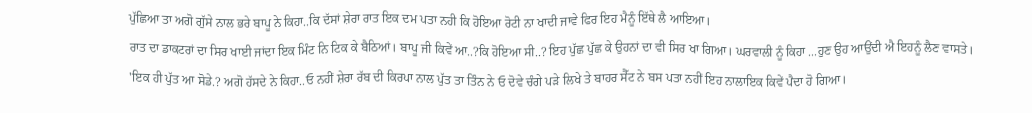ਪੁੱਛਿਆ ਤਾ ਅਗੋ ਗੁੱਸੇ ਨਾਲ ਭਰੇ ਬਾਪੂ ਨੇ ਕਿਹਾ..ਕਿ ਦੱਸਾਂ ਸ਼ੇਰਾ ਰਾਤ ਇਕ ਦਮ ਪਤਾ ਨਹੀ ਕਿ ਹੋਇਆ ਰੋਟੀ ਨਾ ਖਾਦੀ ਜਾਵੇ ਫਿਰ ਇਹ ਮੈਨੂੰ ਇੱਥੇ ਲੈ ਆਇਆ।
ਰਾਤ ਦਾ ਡਾਕਟਰਾਂ ਦਾ ਸਿਰ ਖਾਈ ਜਾਂਦਾ ਇਕ ਮਿੰਟ ਨਿ ਟਿਕ ਕੇ ਬੈਠਿਆਂ। ਬਾਪੂ ਜੀ ਕਿਵੇਂ ਆ..?ਕਿ ਹੋਇਆ ਸੀ..? ਇਹ ਪੁੱਛ ਪੁੱਛ ਕੇ ਉਹਨਾਂ ਦਾ ਵੀ ਸਿਰ ਖਾ ਗਿਆ। ਘਰਵਾਲੀ ਨੂੰ ਕਿਹਾ ...ਹੁਣ ਉਹ ਆਉਂਦੀ ਐ ਇਹਨੂੰ ਲੈਣ ਵਾਸਤੇ।
'ਇਕ ਹੀ ਪੁੱਤ ਆ ਸੋਡੇ.? ਅਗੋ ਹੱਸਦੇ ਨੇ ਕਿਹਾ..ਓ ਨਹੀਂ ਸ਼ੇਰਾ ਰੱਬ ਦੀ ਕਿਰਪਾ ਨਾਲ ਪੁੱਤ ਤਾ ਤਿੰਨ ਨੇ ਓ ਦੋਵੇ ਚੰਗੇ ਪੜੇ ਲਿਖੇ ਤੇ ਬਾਹਰ ਸੈੱਟ ਨੇ ਬਸ ਪਤਾ ਨਹੀਂ ਇਹ ਨਾਲਾਇਕ ਕਿਵੇਂ ਪੈਦਾ ਹੋ ਗਿਆ।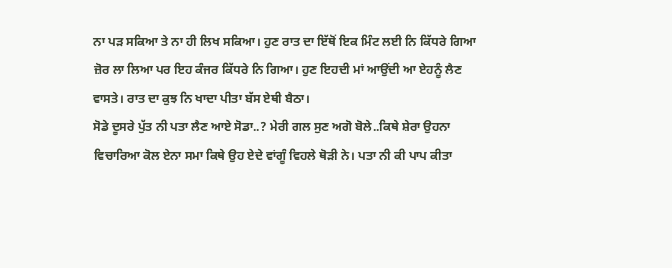ਨਾ ਪਡ਼ ਸਕਿਆ ਤੇ ਨਾ ਹੀ ਲਿਖ ਸਕਿਆ। ਹੁਣ ਰਾਤ ਦਾ ਇੱਥੋਂ ਇਕ ਮਿੰਟ ਲਈ ਨਿ ਕਿੱਧਰੇ ਗਿਆ ਜ਼ੋਰ ਲਾ ਲਿਆ ਪਰ ਇਹ ਕੰਜਰ ਕਿੱਧਰੇ ਨਿ ਗਿਆ। ਹੁਣ ਇਹਦੀ ਮਾਂ ਆਉਂਦੀ ਆ ਏਹਨੂੰ ਲੈਣ ਵਾਸਤੇ। ਰਾਤ ਦਾ ਕੁਝ ਨਿ ਖਾਦਾ ਪੀਤਾ ਬੱਸ ਏਥੀ ਬੈਠਾ।
ਸੋਡੇ ਦੂਸਰੇ ਪੁੱਤ ਨੀ ਪਤਾ ਲੈਣ ਆਏ ਸੋਡਾ..? ਮੇਰੀ ਗਲ ਸੁਣ ਅਗੋ ਬੋਲੇ..ਕਿਥੇ ਸ਼ੇਰਾ ਉਹਨਾ ਵਿਚਾਰਿਆ ਕੋਲ ਏਨਾ ਸਮਾ ਕਿਥੇ ਉਹ ਏਦੇ ਵਾਂਗੂੰ ਵਿਹਲੇ ਥੋੜੀ ਨੇ। ਪਤਾ ਨੀ ਕੀ ਪਾਪ ਕੀਤਾ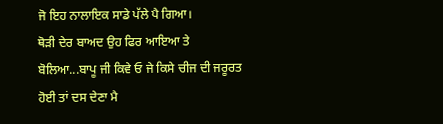ਜੋ ਇਹ ਨਾਲਾਇਕ ਸਾਡੇ ਪੱਲੇ ਪੈ ਗਿਆ।
ਥੋੜੀ ਦੇਰ ਬਾਅਦ ਉਹ ਫਿਰ ਆਇਆ ਤੇ ਬੋਲਿਆ...ਬਾਪੂ ਜੀ ਕਿਵੇ ਓ ਜੇ ਕਿਸੇ ਚੀਜ ਦੀ ਜਰੂਰਤ ਹੋਈ ਤਾਂ ਦਸ ਦੇਣਾ ਮੈ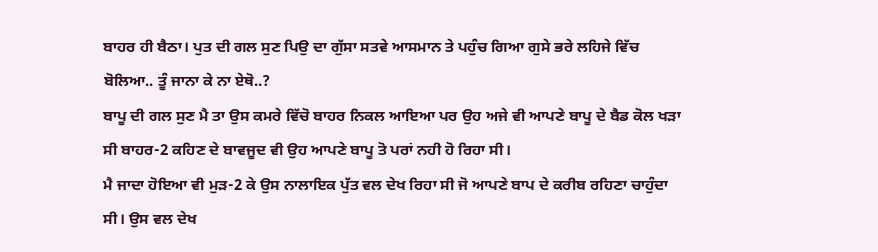ਬਾਹਰ ਹੀ ਬੈਠਾ। ਪੁਤ ਦੀ ਗਲ ਸੁਣ ਪਿਉ ਦਾ ਗੁੱਸਾ ਸਤਵੇ ਆਸਮਾਨ ਤੇ ਪਹੁੰਚ ਗਿਆ ਗੁਸੇ ਭਰੇ ਲਹਿਜੇ ਵਿੱਚ ਬੋਲਿਆ.. ਤੂੰ ਜਾਨਾ ਕੇ ਨਾ ਏਥੋ..?
ਬਾਪੂ ਦੀ ਗਲ ਸੁਣ ਮੈ ਤਾ ਉਸ ਕਮਰੇ ਵਿੱਚੋ ਬਾਹਰ ਨਿਕਲ ਆਇਆ ਪਰ ਉਹ ਅਜੇ ਵੀ ਆਪਣੇ ਬਾਪੂ ਦੇ ਬੈਡ ਕੋਲ ਖੜਾ ਸੀ ਬਾਹਰ-2 ਕਹਿਣ ਦੇ ਬਾਵਜੂਦ ਵੀ ਉਹ ਆਪਣੇ ਬਾਪੂ ਤੋ ਪਰਾਂ ਨਹੀ ਹੋ ਰਿਹਾ ਸੀ।
ਮੈ ਜਾਦਾ ਹੋਇਆ ਵੀ ਮੁੜ-2 ਕੇ ਉਸ ਨਾਲਾਇਕ ਪੁੱਤ ਵਲ ਦੇਖ ਰਿਹਾ ਸੀ ਜੋ ਆਪਣੇ ਬਾਪ ਦੇ ਕਰੀਬ ਰਹਿਣਾ ਚਾਹੁੰਦਾ ਸੀ। ਉਸ ਵਲ ਦੇਖ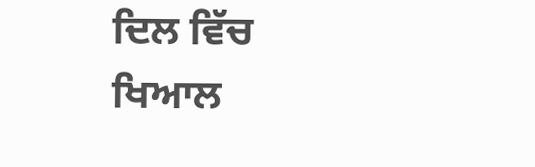ਦਿਲ ਵਿੱਚ ਖਿਆਲ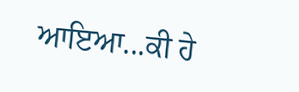ਆਇਆ...ਕੀ ਹੇ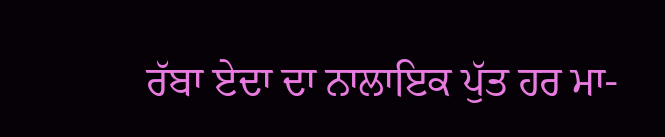ਰੱਬਾ ਏਦਾ ਦਾ ਨਾਲਾਇਕ ਪੁੱਤ ਹਰ ਮਾ-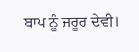ਬਾਪ ਨੂੰ ਜਰੂਰ ਦੇਵੀ।